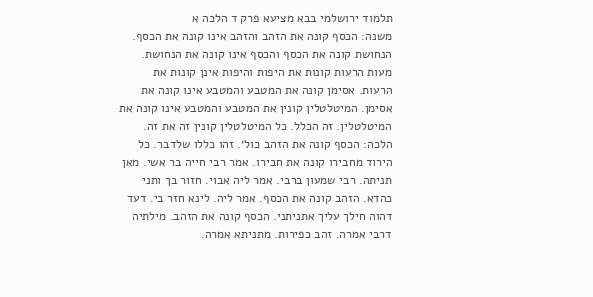תלמוד ירושלמי בבא מציעא פרק ד הלכה א
משנה: הכסף קונה את הזהב והזהב אינו קונה את הכסף. הנחושת קונה את הכסף והכסף אינו קונה את הנחושת. מעות הרעות קונות את היפות והיפות אינן קונות את הרעות. אסימן קונה את המטבע והמטבע אינו קונה את אסימן. המיטלטלין קונין את המטבע והמטבע אינו קונה את המיטלטלין. זה הכלל. כל המיטלטלין קונין זה את זה. הלכה: הכסף קונה את הזהב כול׳. זהו כללו שלדבר. כל הירוד מחבירו קונה את חבירו. אמר רבי חייה בר אשי. מאן תניתה. רבי שמעון ברבי. אמר ליה אבוי. חזור בך ותני כהדא. הזהב קונה את הכסף. אמר ליה. לינא חזר בי. דעד דהוה חילך עליך אתניתני. הכסף קונה את הזהב. מילתיה דרבי אמרה. זהב כפירות. מתניתא אמרה.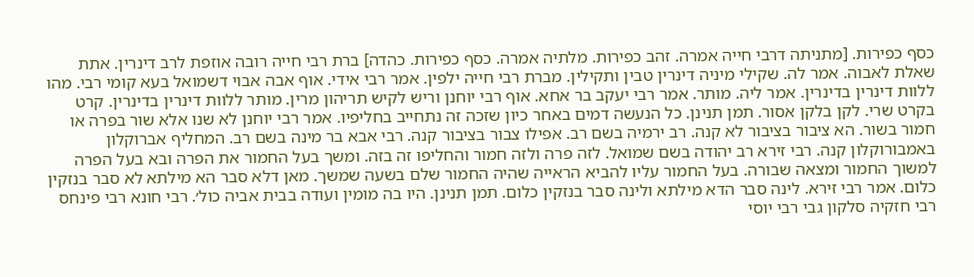כסף כפירות. [מתניתה דרבי חייה אמרה. זהב כפירות. מלתיה אמרה. כסף כפירות. כהדה] ברת רבי חייה רובה אוזפת לרב דינרין. אתת שאלת לאבוה. אמר לה. שקילי מיניה דינרין טבין ותקילין. מברת רבי חייה ילפין. אמר רבי אידי. אוף אבה אבוי דשמואל בעא קומי רבי. מהו ללוות דינרין בדינרין. אמר ליה. מותר. אמר רבי יעקב בר אחא. אוף רבי יוחנן וריש לקיש תריהון מרין. מותר ללוות דינרין בדינרין. קרט בקרט שרי. לקן בלקן אסור. תמן תנינן. כל הנעשה דמים באחר כיון שזכה זה נתחייב בחליפיו. אמר רבי יוחנן לא שנו אלא שור בפרה או חמור בשור. הא ציבור בציבור לא קנה. רב ירמיה בשם רב. אפילו צבור בציבור קנה. רבי אבא בר מינה בשם רב. המחליף אברוקלון באמבורוקלון קנה. רבי זירא רב יהודה בשם שמואל. לזה פרה ולזה חמור והחליפו זה בזה. ומשך בעל החמור את הפרה ובא בעל הפרה למשוך החמור ומצאה שבורה. בעל החמור עליו להביא הראייה שהיה החמור שלם בשעה שמשך. מאן דלא סבר הא מילתא לא סבר בנזקין כלום. אמר רבי זירא. לינה סבר הדא מילתא ולינה סבר בנזקין כלום. תמן תנינן. היו בה מומין ועודה בבית אביה כול׳. רבי חונא רבי פינחס רבי חזקיה סלקון גבי רבי יוסי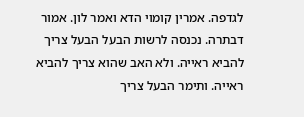לגדפה. אמרין קומוי הדא ואמר לון. אמור דבתרה. נכנסה לרשות הבעל הבעל צריך להביא ראייה. ולא האב שהוא צריך להביא ראייה. ותימר הבעל צריך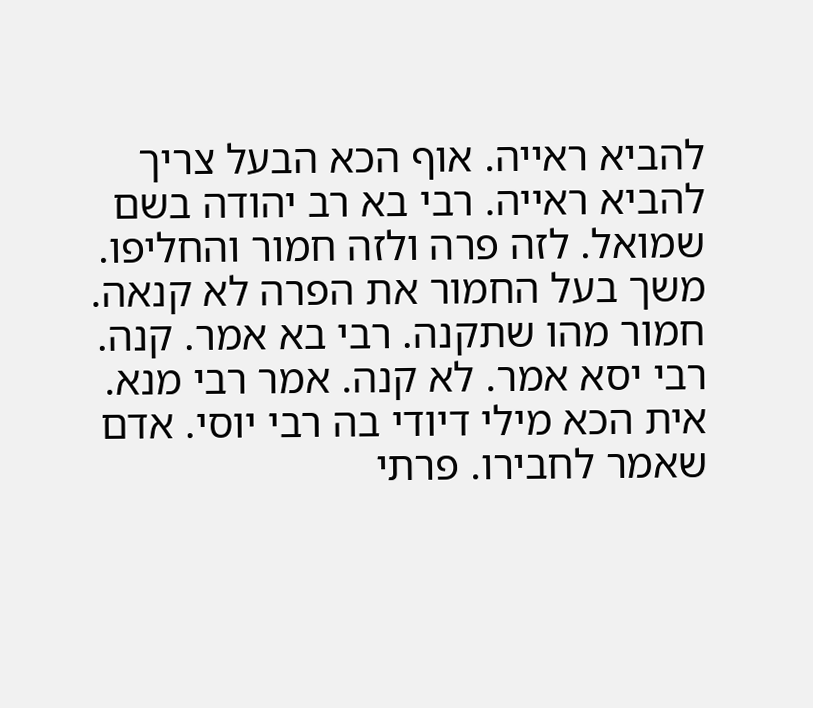להביא ראייה. אוף הכא הבעל צריך להביא ראייה. רבי בא רב יהודה בשם שמואל. לזה פרה ולזה חמור והחליפו. משך בעל החמור את הפרה לא קנאה. חמור מהו שתקנה. רבי בא אמר. קנה. רבי יסא אמר. לא קנה. אמר רבי מנא. אית הכא מילי דיודי בה רבי יוסי. אדם שאמר לחבירו. פרתי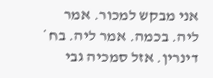אני מבקש למכור. אמר ליה. בכמה. אמר ליה. בח̇ דינרין. אזל סמכיה גבי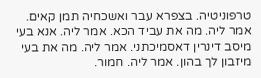טרפוניטיה. בצפרא עבר ואשכחיה תמן קאים. אמר ליה. מה את עביד הכא. אמר ליה. אנא בעי מיסב דינרין דאסמיכתני. אמר ליה. מה את בעי מיזבון לך בהון. אמר ליה. חמור.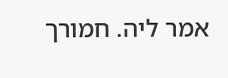אמר ליה. חמורך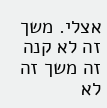אצלי. משך זה לא קנה זה משך זה לא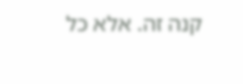קנה זה. אלא כל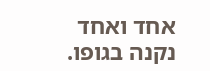אחד ואחד נקנה בגופו.